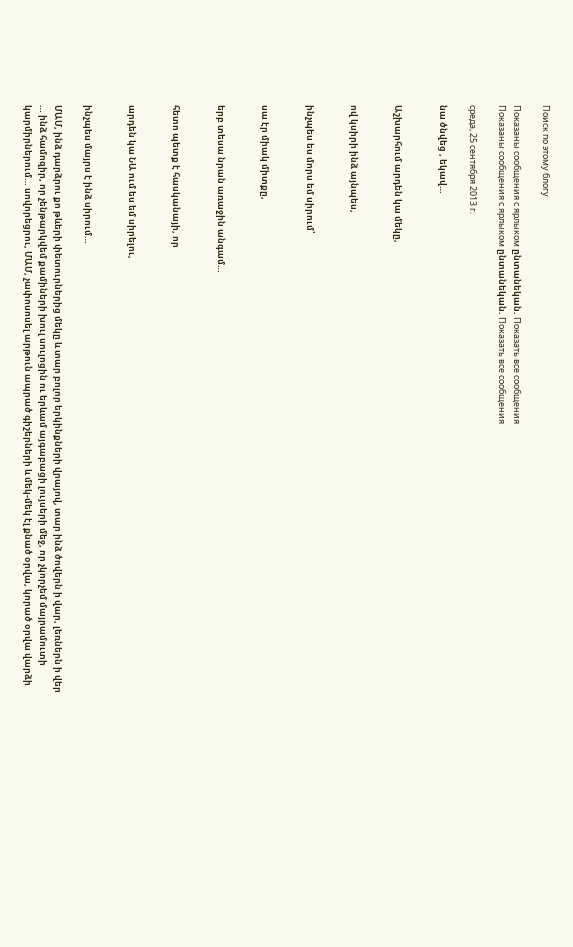Поиск по этому блогу

Показаны сообщения с ярлыком ընտանեկան. Показать все сообщения
Показаны сообщения с ярлыком ընտանեկան. Показать все сообщения

среда, 25 сентября 2013 г.

նա ծնվեց , եկավ…


Աշխարհում արդեն կա մեկը,


ով կսիրի ինձ այնպես,


ինչպես ես մորս եմ սիրում՝


սա էր միակ միտքը,


երբ տեսա նրան առաջին անգամ…


հետո պետք է հասկանայի, որ


արդեն կա ՆԱ ում ես եմ սիրելու,


ինչպես մայրս է ինձ սիրում…

ՄԱՄ, ինձ դարձրու քո թևերի փետուրներից մեկը և տար բոլոր երկինքների վրայով, տար ինձ ծովերն ի վար, լեռներն ի վեր … ինձ համոզիր, որ չենթարկվեմ քամիների խուլ սուլոցին ու երևամ այգաբացի լույսերի մեջ, որ չկորչեմ մայրամուտի կարմիրներում… սովորեցրու, ՄԱՄ, չափոսոսել արթուն ապրած գիշերների և մեկ-մեկ էլ քնած օրվա, կորած օրվա վարձի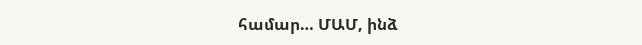համար… ՄԱՄ, ինձ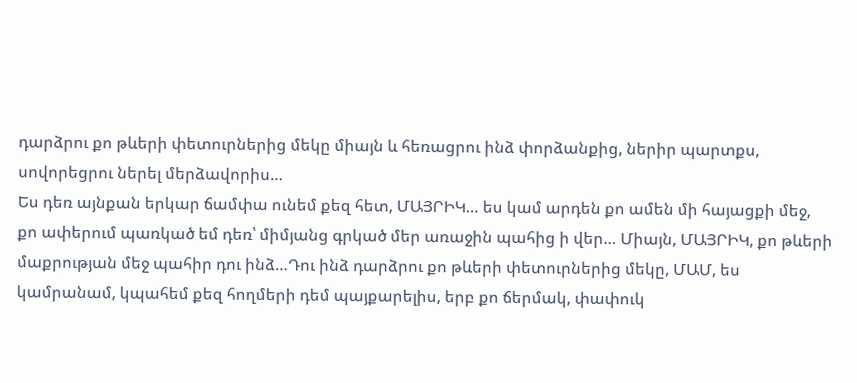դարձրու քո թևերի փետուրներից մեկը միայն և հեռացրու ինձ փորձանքից, ներիր պարտքս, սովորեցրու ներել մերձավորիս…
Ես դեռ այնքան երկար ճամփա ունեմ քեզ հետ, ՄԱՅՐԻԿ… ես կամ արդեն քո ամեն մի հայացքի մեջ, քո ափերում պառկած եմ դեռ՝ միմյանց գրկած մեր առաջին պահից ի վեր… Միայն, ՄԱՅՐԻԿ, քո թևերի մաքրության մեջ պահիր դու ինձ…Դու ինձ դարձրու քո թևերի փետուրներից մեկը, ՄԱՄ, ես կամրանամ, կպահեմ քեզ հողմերի դեմ պայքարելիս, երբ քո ճերմակ, փափուկ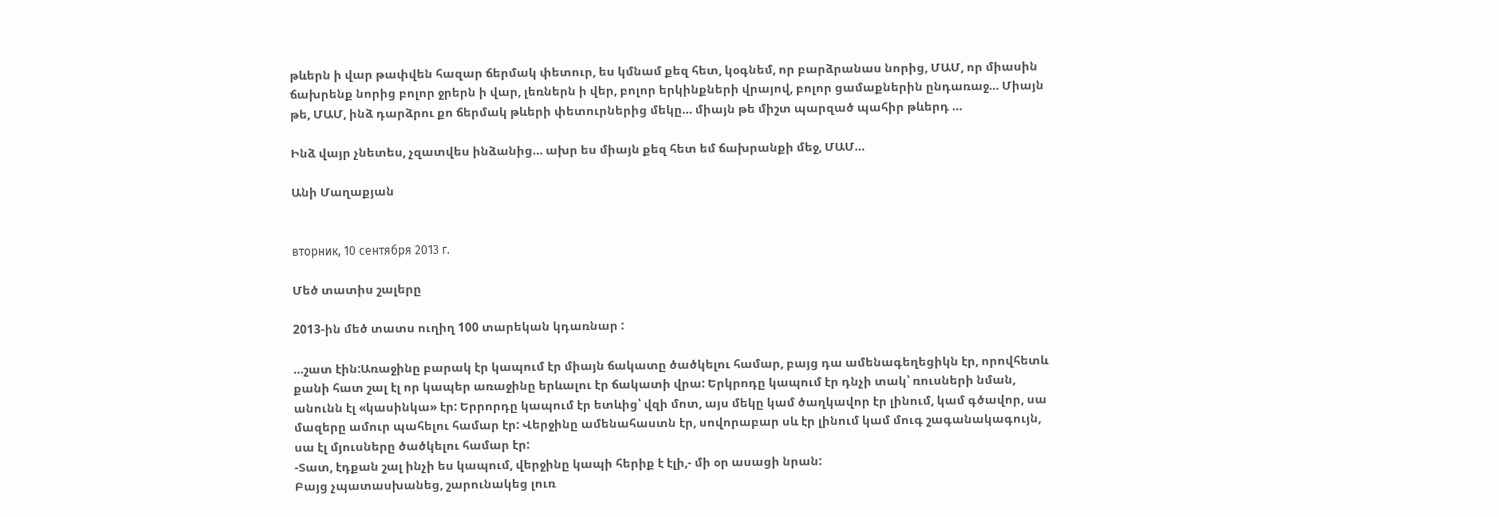թևերն ի վար թափվեն հազար ճերմակ փետուր, ես կմնամ քեզ հետ, կօգնեմ, որ բարձրանաս նորից, ՄԱՄ, որ միասին ճախրենք նորից բոլոր ջրերն ի վար, լեռներն ի վեր, բոլոր երկինքների վրայով, բոլոր ցամաքներին ընդառաջ… Միայն թե, ՄԱՄ, ինձ դարձրու քո ճերմակ թևերի փետուրներից մեկը… միայն թե միշտ պարզած պահիր թևերդ …

Ինձ վայր չնետես, չզատվես ինձանից… ախր ես միայն քեզ հետ եմ ճախրանքի մեջ, ՄԱՄ…

Անի Մաղաքյան


вторник, 10 сентября 2013 г.

Մեծ տատիս շալերը

2013-ին մեծ տատս ուղիղ 100 տարեկան կդառնար :

…շատ էին:Առաջինը բարակ էր կապում էր միայն ճակատը ծածկելու համար, բայց դա ամենագեղեցիկն էր, որովհետև քանի հատ շալ էլ որ կապեր առաջինը երևալու էր ճակատի վրա: Երկրոդը կապում էր դնչի տակ՝ ռուսների նման, անունն էլ «կասինկա» էր: Երրորդը կապում էր ետևից՝ վզի մոտ, այս մեկը կամ ծաղկավոր էր լինում, կամ գծավոր, սա մազերը ամուր պահելու համար էր: Վերջինը ամենահաստն էր, սովորաբար սև էր լինում կամ մուգ շագանակագույն, սա էլ մյուսները ծածկելու համար էր:
-Տատ, էդքան շալ ինչի ես կապում, վերջինը կապի հերիք է էլի,- մի օր ասացի նրան:
Բայց չպատասխանեց, շարունակեց լուռ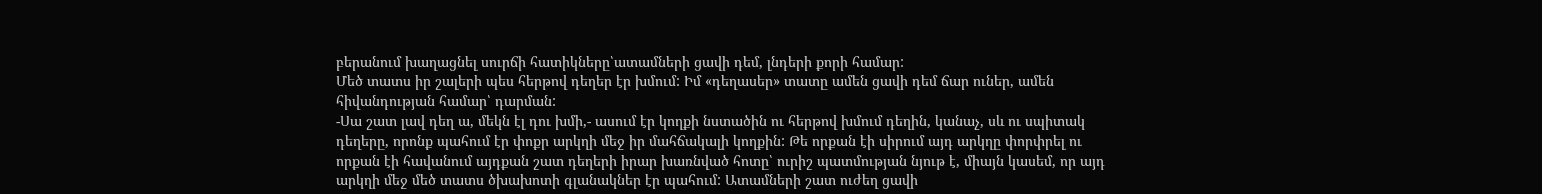բերանում խաղացնել սուրճի հատիկները՝ատամների ցավի դեմ, լնդերի քորի համար:
Մեծ տատս իր շալերի պես հերթով դեղեր էր խմում: Իմ «դեղասեր» տատը ամեն ցավի դեմ ճար ուներ, ամեն հիվանդության համար՝ դարման:
-Սա շատ լավ դեղ ա, մեկն էլ դու խմի,- ասում էր կողքի նստածին ու հերթով խմում դեղին, կանաչ, սև ու սպիտակ դեղերը, որոնք պահում էր փոքր արկղի մեջ իր մահճակալի կողքին: Թե որքան էի սիրում այդ արկղը փորփրել ու որքան էի հավանում այդքան շատ դեղերի իրար խառնված հոտը՝ ուրիշ պատմության նյութ է, միայն կասեմ, որ այդ արկղի մեջ մեծ տատս ծխախոտի գլանակներ էր պահում: Ատամների շատ ուժեղ ցավի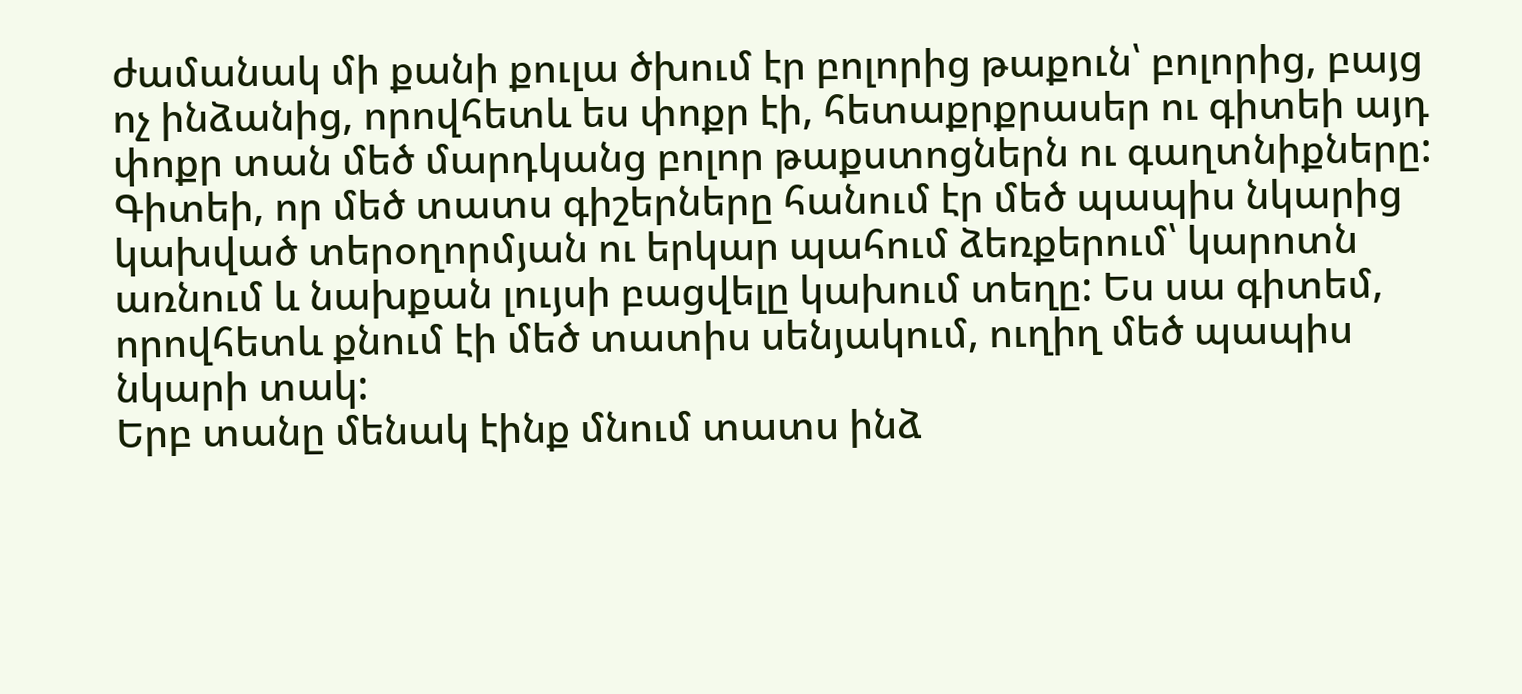ժամանակ մի քանի քուլա ծխում էր բոլորից թաքուն՝ բոլորից, բայց ոչ ինձանից, որովհետև ես փոքր էի, հետաքրքրասեր ու գիտեի այդ փոքր տան մեծ մարդկանց բոլոր թաքստոցներն ու գաղտնիքները: Գիտեի, որ մեծ տատս գիշերները հանում էր մեծ պապիս նկարից կախված տերօղորմյան ու երկար պահում ձեռքերում՝ կարոտն առնում և նախքան լույսի բացվելը կախում տեղը: Ես սա գիտեմ, որովհետև քնում էի մեծ տատիս սենյակում, ուղիղ մեծ պապիս նկարի տակ:
Երբ տանը մենակ էինք մնում տատս ինձ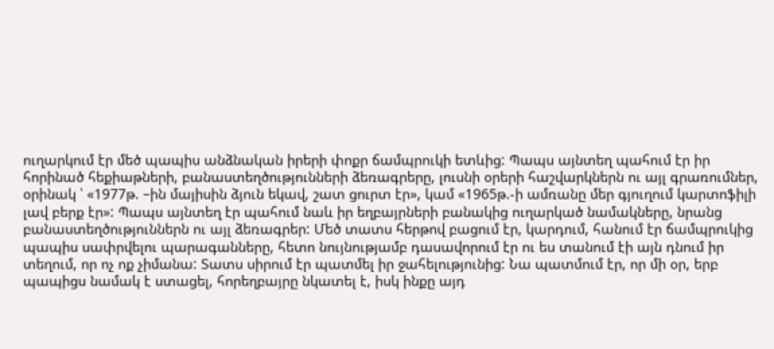ուղարկում էր մեծ պապիս անձնական իրերի փոքր ճամպրուկի ետևից: Պապս այնտեղ պահում էր իր հորինած հեքիաթների, բանաստեղծությունների ձեռագրերը, լուսնի օրերի հաշվարկներն ու այլ գրառումներ, օրինակ ՝ «1977թ. –ին մայիսին ձյուն եկավ, շատ ցուրտ էր», կամ «1965թ.-ի ամռանը մեր գյուղում կարտոֆիլի լավ բերք էր»: Պապս այնտեղ էր պահում նաև իր եղբայրների բանակից ուղարկած նամակները, նրանց բանաստեղծություններն ու այլ ձեռագրեր: Մեծ տատս հերթով բացում էր, կարդում, հանում էր ճամպրուկից պապիս սափրվելու պարագանները, հետո նույնությամբ դասավորում էր ու ես տանում էի այն դնում իր տեղում, որ ոչ ոք չիմանա: Տատս սիրում էր պատմել իր ջահելությունից: Նա պատմում էր, որ մի օր, երբ պապիցս նամակ է ստացել, հորեղբայրը նկատել է, իսկ ինքը այդ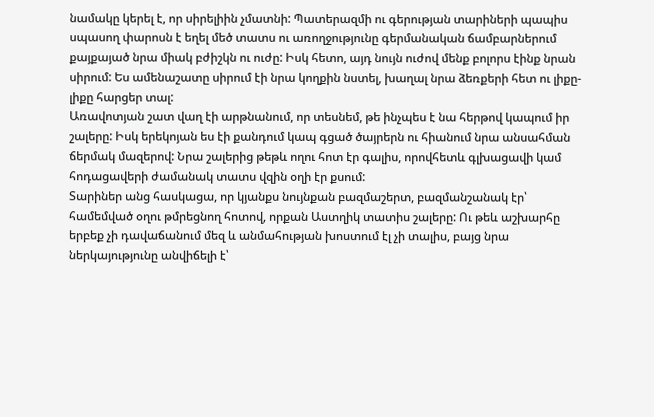նամակը կերել է, որ սիրելիին չմատնի: Պատերազմի ու գերության տարիների պապիս սպասող փարոսն է եղել մեծ տատս ու առողջությունը գերմանական ճամբարներում քայքայած նրա միակ բժիշկն ու ուժը: Իսկ հետո, այդ նույն ուժով մենք բոլորս էինք նրան սիրում: Ես ամենաշատը սիրում էի նրա կողքին նստել, խաղալ նրա ձեռքերի հետ ու լիքը-լիքը հարցեր տալ:
Առավոտյան շատ վաղ էի արթնանում, որ տեսնեմ, թե ինչպես է նա հերթով կապում իր շալերը: Իսկ երեկոյան ես էի քանդում կապ գցած ծայրերն ու հիանում նրա անսահման ճերմակ մազերով: Նրա շալերից թեթև ողու հոտ էր գալիս, որովհետև գլխացավի կամ հոդացավերի ժամանակ տատս վզին օղի էր քսում:
Տարիներ անց հասկացա, որ կյանքս նույնքան բազմաշերտ, բազմանշանակ էր՝ համեմված օղու թմրեցնող հոտով, որքան Աստղիկ տատիս շալերը: Ու թեև աշխարհը երբեք չի դավաճանում մեզ և անմահության խոստում էլ չի տալիս, բայց նրա ներկայությունը անվիճելի է՝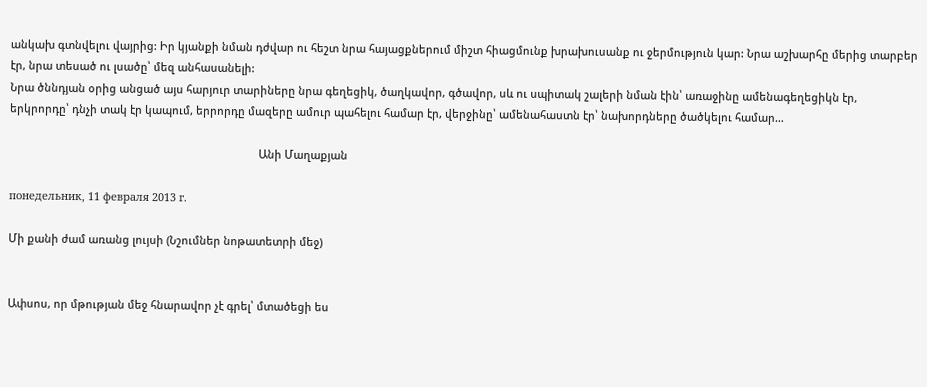անկախ գտնվելու վայրից: Իր կյանքի նման դժվար ու հեշտ նրա հայացքներում միշտ հիացմունք խրախուսանք ու ջերմություն կար: Նրա աշխարհը մերից տարբեր էր, նրա տեսած ու լսածը՝ մեզ անհասանելի:
Նրա ծննդյան օրից անցած այս հարյուր տարիները նրա գեղեցիկ, ծաղկավոր, գծավոր, սև ու սպիտակ շալերի նման էին՝ առաջինը ամենագեղեցիկն էր, երկրորդը՝ դնչի տակ էր կապում, երրորդը մազերը ամուր պահելու համար էր, վերջինը՝ ամենահաստն էր՝ նախորդները ծածկելու համար…

                                                                                   Անի Մաղաքյան

понедельник, 11 февраля 2013 г.

Մի քանի ժամ առանց լույսի (Նշումներ նոթատետրի մեջ)


Ափսոս, որ մթության մեջ հնարավոր չէ գրել՝ մտածեցի ես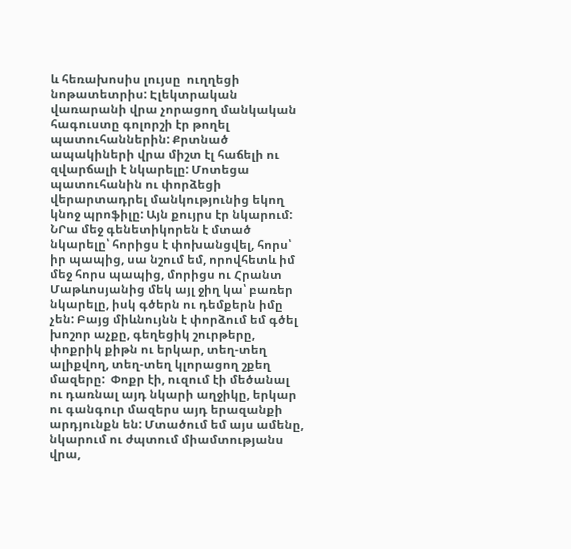և հեռախոսիս լույսը  ուղղեցի նոթատետրիս: Էլեկտրական վառարանի վրա չորացող մանկական հագուստը գոլորշի էր թողել պատուհաններին: Քրտնած ապակիների վրա միշտ էլ հաճելի ու զվարճալի է նկարելը: Մոտեցա պատուհանին ու փորձեցի վերարտադրել մանկությունից եկող կնոջ պրոֆիլը: Այն քույրս էր նկարում: ՆՐա մեջ գենետիկորեն է մտած նկարելը՝ հորիցս է փոխանցվել, հորս՝ իր պապից, սա նշում եմ, որովհետև իմ մեջ հորս պապից, մորիցս ու Հրանտ Մաթևոսյանից մեկ այլ ջիղ կա՝ բառեր նկարելը, իսկ գծերն ու դեմքերն իմը չեն: Բայց միևնույնն է փորձում եմ գծել խոշոր աչքը, գեղեցիկ շուրթերը, փոքրիկ քիթն ու երկար, տեղ-տեղ ալիքվող, տեղ-տեղ կլորացող շքեղ մազերը:  Փոքր էի, ուզում էի մեծանալ ու դառնալ այդ նկարի աղջիկը, երկար ու գանգուր մազերս այդ երազանքի արդյունքն են: Մտածում եմ այս ամենը, նկարում ու ժպտում միամտությանս վրա,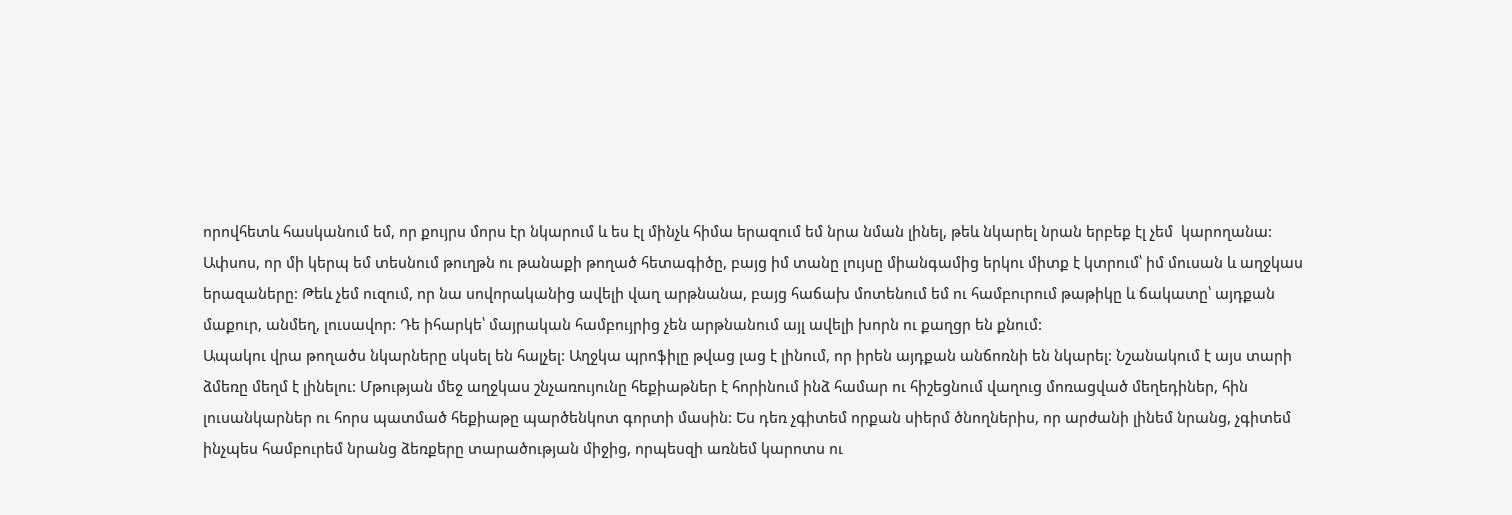որովհետև հասկանում եմ, որ քույրս մորս էր նկարում և ես էլ մինչև հիմա երազում եմ նրա նման լինել, թեև նկարել նրան երբեք էլ չեմ  կարողանա:
Ափսոս, որ մի կերպ եմ տեսնում թուղթն ու թանաքի թողած հետագիծը, բայց իմ տանը լույսը միանգամից երկու միտք է կտրում՝ իմ մուսան և աղջկաս երազաները: Թեև չեմ ուզում, որ նա սովորականից ավելի վաղ արթնանա, բայց հաճախ մոտենում եմ ու համբուրում թաթիկը և ճակատը՝ այդքան մաքուր, անմեղ, լուսավոր: Դե իհարկե՝ մայրական համբույրից չեն արթնանում այլ ավելի խորն ու քաղցր են քնում:
Ապակու վրա թողածս նկարները սկսել են հալչել: Աղջկա պրոֆիլը թվաց լաց է լինում, որ իրեն այդքան անճոռնի են նկարել: Նշանակում է այս տարի ձմեռը մեղմ է լինելու: Մթության մեջ աղջկաս շնչառույունը հեքիաթներ է հորինում ինձ համար ու հիշեցնում վաղուց մոռացված մեղեդիներ, հին լուսանկարներ ու հորս պատմած հեքիաթը պարծենկոտ գորտի մասին: Ես դեռ չգիտեմ որքան սիերմ ծնողներիս, որ արժանի լինեմ նրանց, չգիտեմ ինչպես համբուրեմ նրանց ձեռքերը տարածության միջից, որպեսզի առնեմ կարոտս ու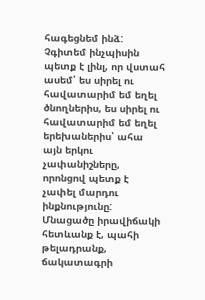հագեցնեմ ինձ: Չգիտեմ ինչպիսին պետք է լինլ, որ վստահ ասեմ՝ ես սիրել ու հավատարիմ եմ եղել ծնողներիս, ես սիրել ու հավատարիմ եմ եղել երեխաներիս՝ ահա այն երկու չափանիշները, որոնցով պետք է չափել մարդու ինքնությունը: Մնացածը իրավիճակի հետևանք է, պահի թելադրանք, ճակատագրի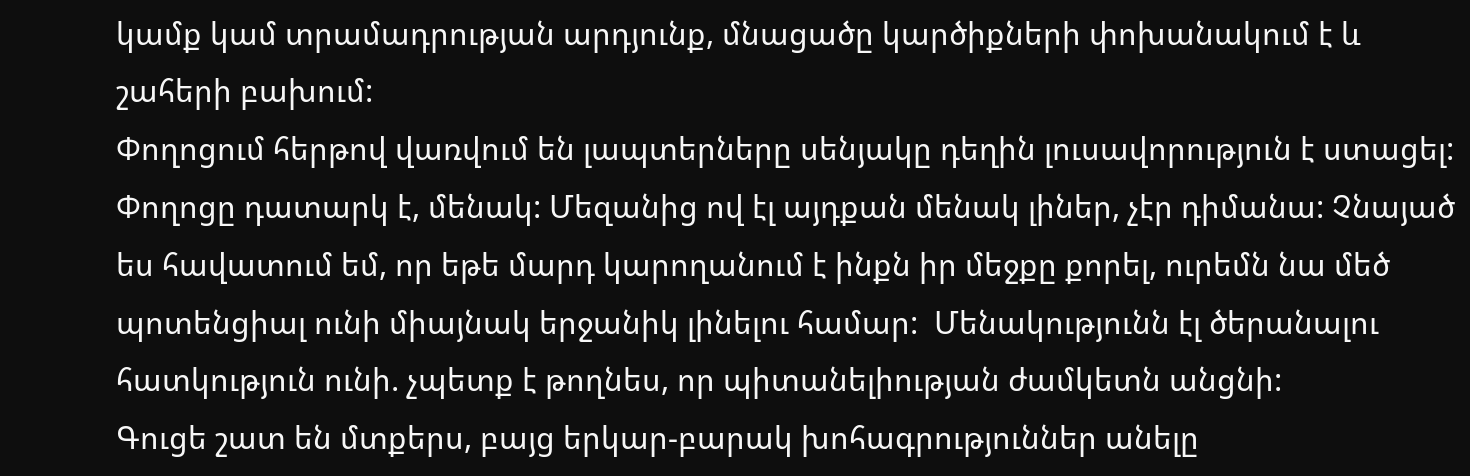կամք կամ տրամադրության արդյունք, մնացածը կարծիքների փոխանակում է և շահերի բախում:
Փողոցում հերթով վառվում են լապտերները սենյակը դեղին լուսավորություն է ստացել: Փողոցը դատարկ է, մենակ: Մեզանից ով էլ այդքան մենակ լիներ, չէր դիմանա: Չնայած ես հավատում եմ, որ եթե մարդ կարողանում է ինքն իր մեջքը քորել, ուրեմն նա մեծ պոտենցիալ ունի միայնակ երջանիկ լինելու համար:  Մենակությունն էլ ծերանալու հատկություն ունի. չպետք է թողնես, որ պիտանելիության ժամկետն անցնի:
Գուցե շատ են մտքերս, բայց երկար-բարակ խոհագրություններ անելը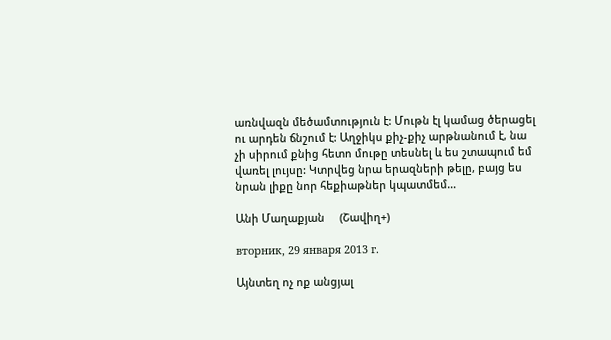առնվազն մեծամտություն է: Մութն էլ կամաց ծերացել ու արդեն ճնշում է: Աղջիկս քիչ-քիչ արթնանում է, նա չի սիրում քնից հետո մութը տեսնել և ես շտապում եմ վառել լույսը: Կտրվեց նրա երազների թելը, բայց ես նրան լիքը նոր հեքիաթներ կպատմեմ…

Անի Մաղաքյան     (Շավիղ+)

вторник, 29 января 2013 г.

Այնտեղ ոչ ոք անցյալ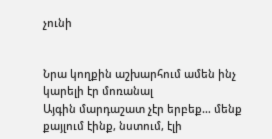չունի


Նրա կողքին աշխարհում ամեն ինչ կարելի էր մոռանալ
Այգին մարդաշատ չէր երբեք… մենք քայլում էինք, նստում, էլի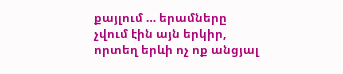քայլում … երամները չվում էին այն երկիր, որտեղ երևի ոչ ոք անցյալ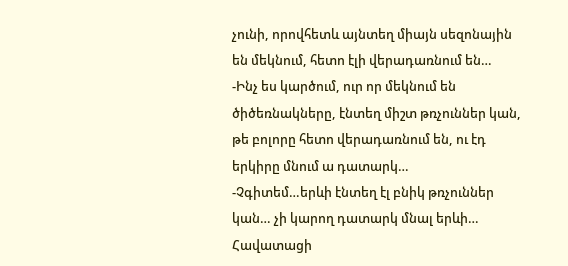չունի, որովհետև այնտեղ միայն սեզոնային են մեկնում, հետո էլի վերադառնում են…
-Ինչ ես կարծում, ուր որ մեկնում են ծիծեռնակները, էնտեղ միշտ թռչուններ կան, թե բոլորը հետո վերադառնում են, ու էդ երկիրը մնում ա դատարկ…
-Չգիտեմ…երևի էնտեղ էլ բնիկ թռչուններ կան… չի կարող դատարկ մնալ երևի…
Հավատացի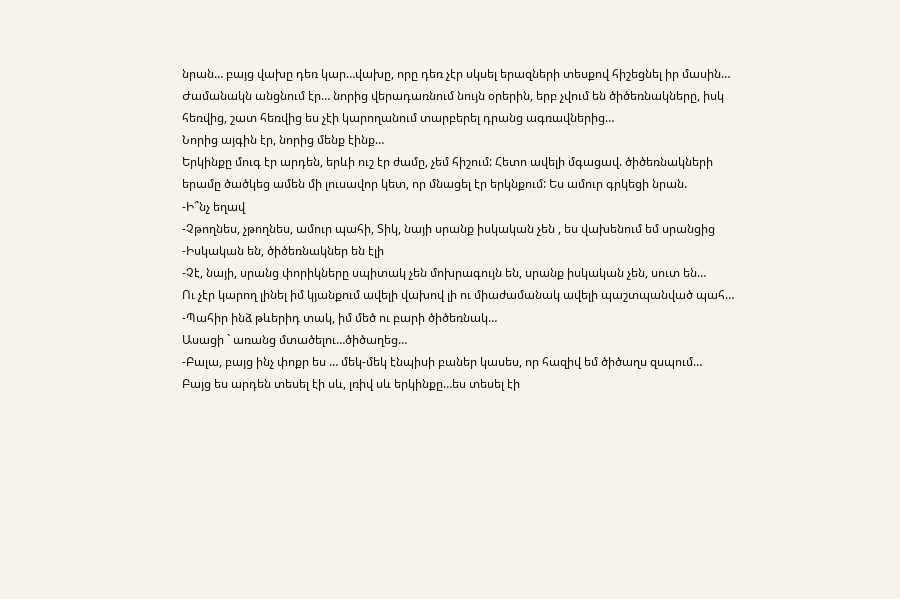նրան… բայց վախը դեռ կար…վախը, որը դեռ չէր սկսել երազների տեսքով հիշեցնել իր մասին…
Ժամանակն անցնում էր… նորից վերադառնում նույն օրերին, երբ չվում են ծիծեռնակները, իսկ հեռվից, շատ հեռվից ես չէի կարողանում տարբերել դրանց ագռավներից…
Նորից այգին էր, նորից մենք էինք…
Երկինքը մուգ էր արդեն, երևի ուշ էր ժամը, չեմ հիշում: Հետո ավելի մգացավ. ծիծեռնակների երամը ծածկեց ամեն մի լուսավոր կետ, որ մնացել էր երկնքում: Ես ամուր գրկեցի նրան.
-Ի՞նչ եղավ
-Չթողնես, չթողնես, ամուր պահի, Տիկ, նայի սրանք իսկական չեն , ես վախենում եմ սրանցից
-Իսկական են, ծիծեռնակներ են էլի
-Չէ, նայի, սրանց փորիկները սպիտակ չեն մոխրագույն են, սրանք իսկական չեն, սուտ են…
Ու չէր կարող լինել իմ կյանքում ավելի վախով լի ու միաժամանակ ավելի պաշտպանված պահ…
-Պահիր ինձ թևերիդ տակ, իմ մեծ ու բարի ծիծեռնակ…
Ասացի ` առանց մտածելու…ծիծաղեց…
-Բալա, բայց ինչ փոքր ես … մեկ-մեկ էնպիսի բաներ կասես, որ հազիվ եմ ծիծաղս զսպում…
Բայց ես արդեն տեսել էի սև, լռիվ սև երկինքը…ես տեսել էի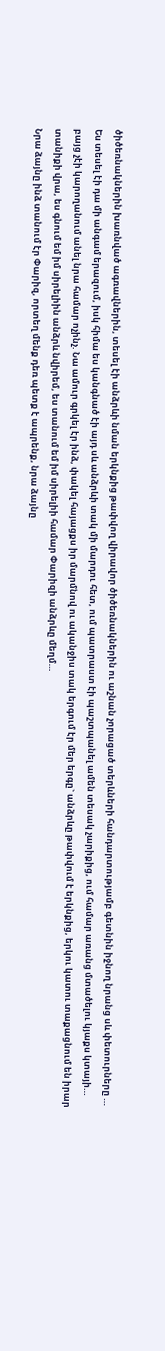ծիծեռնակներին խառնված ագռավներին, տեսել էի անձրևի նման երկնքից թափվող վիրավոր ծիծեռնակներին ու աշնան չորացած տերևների հանդարտությամբ գետնին իջնող նրանց սև փետուրները … Ես տեսել էի դա մի անգամ երազում, իսկ հիմա ես կանգնած էի այդ սև անձրևի տակ մի մարդու հետ, ում պատրաստ էի պաշտպանել ամեն տեսակ չարիքից, ում համար առանց մտածելու կյաքս կտայի… բայց չէի կարողանում անել նրա համար ոչինչ. Նա ամուր գրկել էր ինձ, փակել հայացքս իր մարմնով ու ականջիս տակ երգում էր մեր երգը` անձրևը թափվում է երկնքից, երկու կատու տաքացնում են իրար տանիքի վրա, ես գնում եմ իմ սիրելիին անձրև նվիրեմ, ես տանում եմ իմ սիրելիի համար Փարիզի անձրևը մեղմ…
Նրա ձայնը ինձ տանում էր Փարիզ, որտեղ մենք դեռ պետք է ապրենք, նրա ձայնը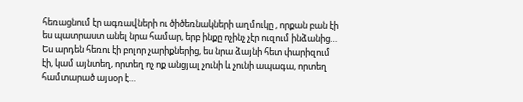հեռացնում էր ագռավների ու ծիծեռնակների աղմուկը , որքան բան էի ես պատրաստ անել նրա համար, երբ ինքը ոչինչ չէր ուզում ինձանից…
Ես արդեն հեռու էի բոլոր չարիքներից, ես նրա ձայնի հետ փարիզում էի, կամ այնտեղ, որտեղ ոչ ոք անցյալ չունի և չունի ապագա, որտեղ համտարած այսօր է…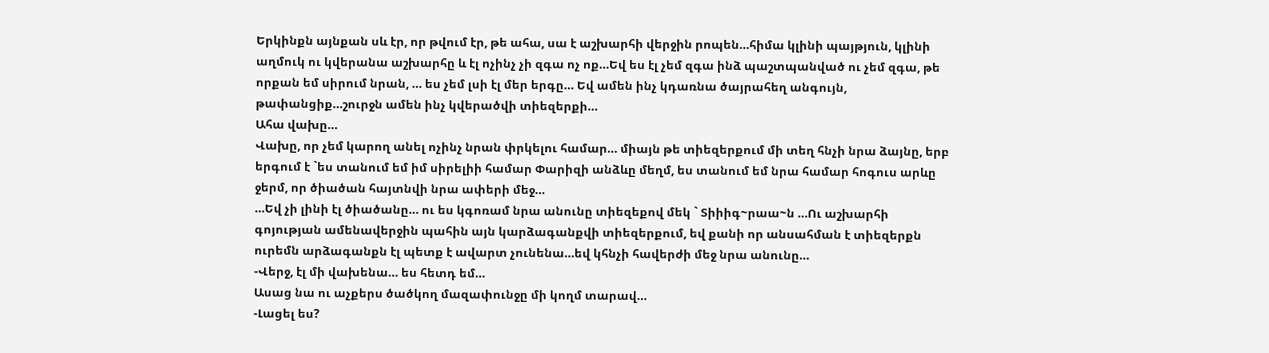Երկինքն այնքան սև էր, որ թվում էր, թե ահա, սա է աշխարհի վերջին րոպեն…հիմա կլինի պայթյուն, կլինի աղմուկ ու կվերանա աշխարհը և էլ ոչինչ չի զգա ոչ ոք…Եվ ես էլ չեմ զգա ինձ պաշտպանված ու չեմ զգա, թե որքան եմ սիրում նրան, … ես չեմ լսի էլ մեր երգը… Եվ ամեն ինչ կդառնա ծայրահեղ անգույն, թափանցիք…շուրջն ամեն ինչ կվերածվի տիեզերքի…
Ահա վախը…
Վախը, որ չեմ կարող անել ոչինչ նրան փրկելու համար… միայն թե տիեզերքում մի տեղ հնչի նրա ձայնը, երբ երգում է `ես տանում եմ իմ սիրելիի համար Փարիզի անձևը մեղմ, ես տանում եմ նրա համար հոգուս արևը ջերմ, որ ծիածան հայտնվի նրա ափերի մեջ…
…Եվ չի լինի էլ ծիածանը… ու ես կգոռամ նրա անունը տիեզեքով մեկ ` Տիիիգ~րաա~ն …Ու աշխարհի գոյության ամենավերջին պահին այն կարձագանքվի տիեզերքում, եվ քանի որ անսահման է տիեզերքն ուրեմն արձագանքն էլ պետք է ավարտ չունենա…եվ կհնչի հավերժի մեջ նրա անունը…
-Վերջ, էլ մի վախենա… ես հետդ եմ…
Ասաց նա ու աչքերս ծածկող մազափունջը մի կողմ տարավ…
-Լացել ես?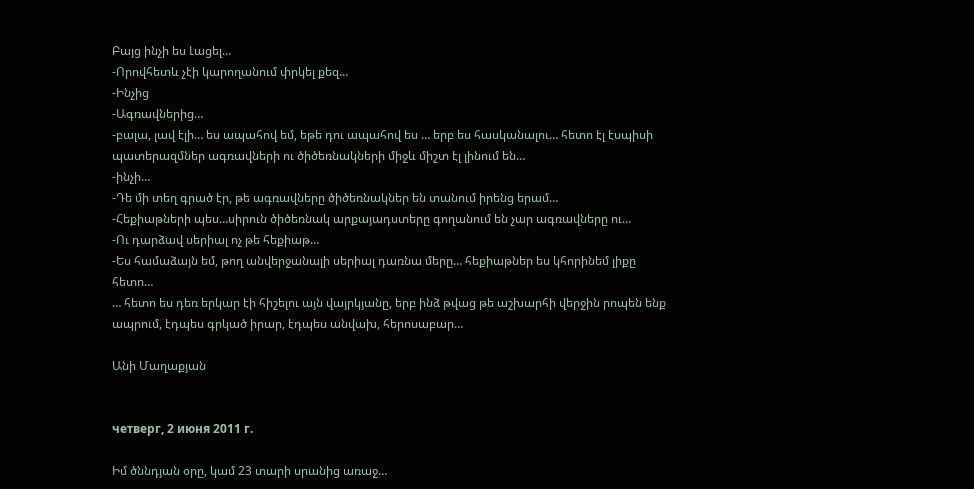Բայց ինչի ես Լացել…
-Որովհետև չէի կարողանում փրկել քեզ…
-Ինչից
-Ագռավներից…
-բալա, լավ էլի… ես ապահով եմ, եթե դու ապահով ես … երբ ես հասկանալու… հետո էլ էսպիսի պատերազմներ ագռավների ու ծիծեռնակների միջև միշտ էլ լինում են…
-ինչի…
-Դե մի տեղ գրած էր, թե ագռավները ծիծեռնակներ են տանում իրենց երամ…
-Հեքիաթների պես…սիրուն ծիծեռնակ արքայադստերը գողանում են չար ագռավները ու…
-Ու դարձավ սերիալ ոչ թե հեքիաթ…
-Ես համաձայն եմ, թող անվերջանալի սերիալ դառնա մերը… հեքիաթներ ես կհորինեմ լիքը հետո…
… հետո ես դեռ երկար էի հիշելու այն վայրկյանը, երբ ինձ թվաց թե աշխարհի վերջին րոպեն ենք ապրում, էդպես գրկած իրար, էդպես անվախ, հերոսաբար…

Անի Մաղաքյան


четверг, 2 июня 2011 г.

Իմ ծննդյան օրը, կամ 23 տարի սրանից առաջ…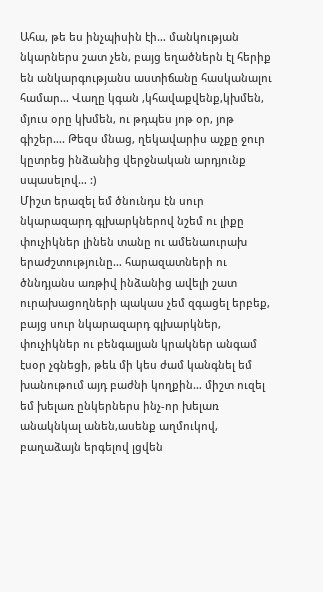Ահա, թե ես ինչպիսին էի… մանկության նկարներս շատ չեն, բայց եղածներն էլ հերիք են անկարգությանս աստիճանը հասկանալու համար… Վաղը կգան ,կհավաքվենք,կխմեն, մյուս օրը կխմեն, ու թդպես յոթ օր, յոթ գիշեր…. Թեզս մնաց, ղեկավարիս աչքը ջուր կըտրեց ինձանից վերջնական արդյունք սպասելով… :)
Միշտ երազել եմ ծնունդս էն սուր նկարազարդ գլխարկներով նշեմ ու լիքը փուչիկներ լինեն տանը ու ամենաուրախ երաժշտությունը… հարազատների ու ծննդյանս առթիվ ինձանից ավելի շատ ուրախացողների պակաս չեմ զգացել երբեք, բայց սուր նկարազարդ գլխարկներ, փուչիկներ ու բենգալյան կրակներ անգամ էսօր չգնեցի, թեև մի կես ժամ կանգնել եմ խանութում այդ բաժնի կողքին… միշտ ուզել եմ խելառ ընկերներս ինչ-որ խելառ անակնկալ անեն,ասենք աղմուկով, բաղաձայն երգելով լցվեն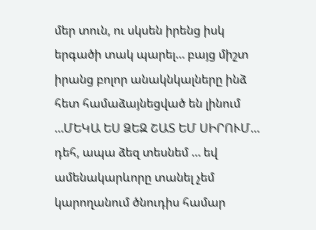մեր տուն, ու սկսեն իրենց իսկ երգածի տակ պարել… բայց միշտ իրանց բոլոր անակնկալները ինձ հետ համաձայնեցված են լինում …ՄԵԿԱ ԵՍ ՁԵԶ ՇԱՏ ԵՄ ՍԻՐՈՒՄ… դեհ, ապա ձեզ տեսնեմ … եվ ամենակարևորը տանել չեմ կարողանում ծնուդիս համար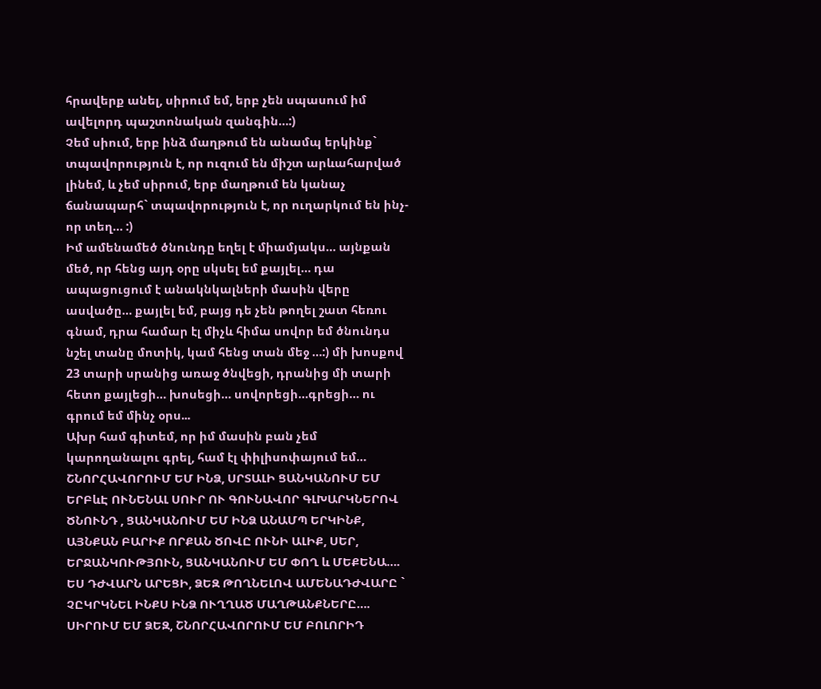հրավերք անել, սիրում եմ, երբ չեն սպասում իմ ավելորդ պաշտոնական զանգին…:)
Չեմ սիում, երբ ինձ մաղթում են անամպ երկինք` տպավորություն է, որ ուզում են միշտ արևահարված լինեմ, և չեմ սիրում, երբ մաղթում են կանաչ ճանապարհ` տպավորություն է, որ ուղարկում են ինչ-որ տեղ… :)
Իմ ամենամեծ ծնունդը եղել է միամյակս… այնքան մեծ, որ հենց այդ օրը սկսել եմ քայլել… դա ապացուցում է անակնկալների մասին վերը ասվածը… քայլել եմ, բայց դե չեն թողել շատ հեռու գնամ, դրա համար էլ միչև հիմա սովոր եմ ծնունդս նշել տանը մոտիկ, կամ հենց տան մեջ …:) մի խոսքով 23 տարի սրանից առաջ ծնվեցի, դրանից մի տարի հետո քայլեցի… խոսեցի… սովորեցի…գրեցի… ու գրում եմ մինչ օրս...
Ախր համ գիտեմ, որ իմ մասին բան չեմ կարողանալու գրել, համ էլ փիլիսոփայում եմ…
ՇՆՈՐՀԱՎՈՐՈՒՄ ԵՄ ԻՆՁ, ՍՐՏԱԼԻ ՑԱՆԿԱՆՈՒՄ ԵՄ ԵՐԲևԷ ՈՒՆԵՆԱԼ ՍՈՒՐ ՈՒ ԳՈՒՆԱՎՈՐ ԳԼԽԱՐԿՆԵՐՈՎ ԾՆՈՒՆԴ , ՑԱՆԿԱՆՈՒՄ ԵՄ ԻՆՁ ԱՆԱՄՊ ԵՐԿԻՆՔ, ԱՅՆՔԱՆ ԲԱՐԻՔ ՈՐՔԱՆ ԾՈՎԸ ՈՒՆԻ ԱԼԻՔ, ՍԵՐ, ԵՐՋԱՆԿՈՒԹՅՈՒՆ, ՑԱՆԿԱՆՈՒՄ ԵՄ ՓՈՂ և ՄԵՔԵՆԱ…. ԵՍ ԴԺՎԱՐՆ ԱՐԵՑԻ, ՁԵԶ ԹՈՂՆԵԼՈՎ ԱՄԵՆԱԴԺՎԱՐԸ ` ՉԸԿՐԿՆԵԼ ԻՆՔՍ ԻՆՁ ՈՒՂՂԱԾ ՄԱՂԹԱՆՔՆԵՐԸ…. ՍԻՐՈՒՄ ԵՄ ՁԵԶ, ՇՆՈՐՀԱՎՈՐՈՒՄ ԵՄ ԲՈԼՈՐԻԴ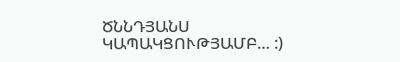ԾՆՆԴՅԱՆՍ ԿԱՊԱԿՑՈՒԹՅԱՄԲ… :)